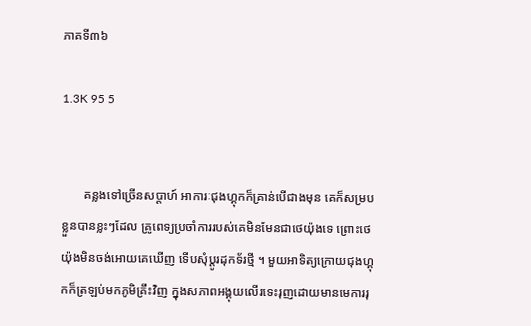ភាគទី៣៦

1.3K 95 5


       គន្លងទៅច្រើនសប្តាហ៍ អាការៈជុងហ្គុកក៏គ្រាន់បើជាងមុន គេក៏សម្របខ្លួនបានខ្លះៗដែល គ្រូពេទ្យប្រចាំការរបស់គេមិនមែនជាថេយ៉ុងទេ ព្រោះថេយ៉ុងមិនចង់អោយគេឃើញ ទើបសុំប្ដូរដុកទ័រថ្មី ។ មួយអាទិត្យក្រោយជុងហ្គុកក៏ត្រឡប់មកភូមិគ្រឹះវិញ ក្នុងសភាពអង្គុយលើរទេះរុញដោយមានមេការរុ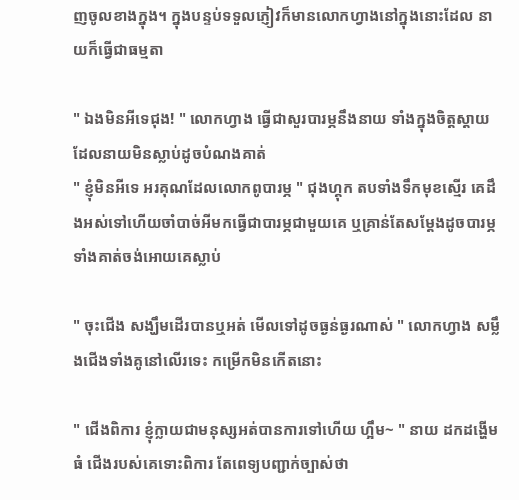ញចូលខាងក្នុង។ ក្នុងបន្ទប់ទទួលភ្ញៀវក៏មានលោកហ្វាងនៅក្នុងនោះដែល នាយក៏ធ្វើជាធម្មតា

" ឯងមិនអីទេជុង! " លោកហ្វាង ធ្វើជាសួរបារម្ភនឹងនាយ ទាំងក្នុងចិត្តស្ដាយដែលនាយមិនស្លាប់ដូចបំណងគាត់
" ខ្ញុំមិនអីទេ អរគុណដែលលោកពូបារម្ភ " ជុងហ្គុក តបទាំងទឹកមុខស្មើរ គេដឹងអស់ទៅហើយចាំបាច់អីមកធ្វើជាបារម្ភជាមួយគេ ឬគ្រាន់តែសម្ដែងដូចបារម្ភ ទាំងគាត់ចង់អោយគេស្លាប់

" ចុះជើង សង្ឃឹមដើរបានឬអត់ មើលទៅដូចធ្ងន់ធ្ងរណាស់ " លោកហ្វាង សម្លឹងជើងទាំងគូនៅលើរទេះ កម្រើកមិនកើតនោះ

" ជើងពិការ ខ្ញុំក្លាយជាមនុស្សអត់បានការទៅហើយ ហ្អឹម~ " នាយ ដកដង្ហើមធំ ជើងរបស់គេទោះពិការ តែពេទ្យបញ្ជាក់ច្បាស់ថា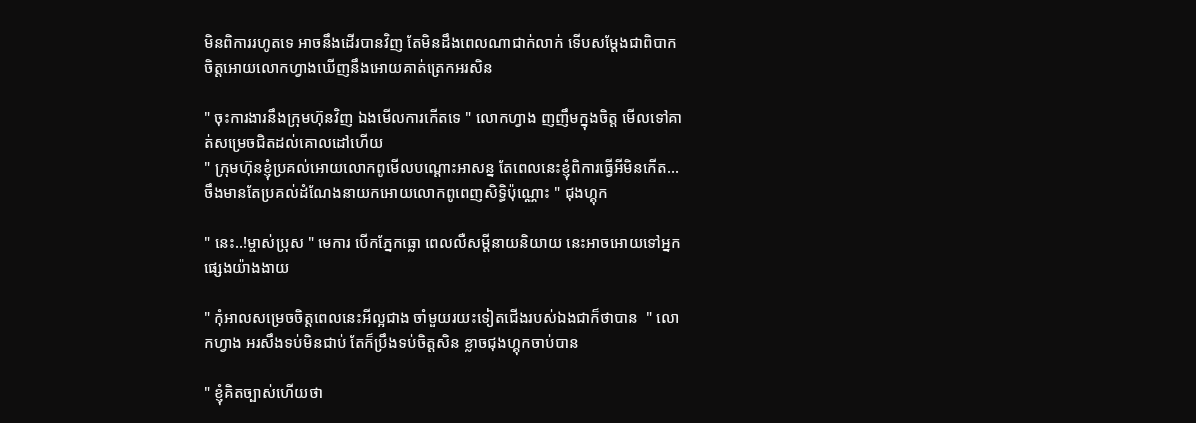មិនពិការរហូតទេ អាចនឹងដើរបានវិញ តែមិនដឹងពេលណាជាក់លាក់ ទើបសម្ដែងជាពិបាកចិត្តអោយលោកហ្វាងឃើញនឹងអោយគាត់ត្រេកអរសិន

" ចុះការងារនឹងក្រុមហ៊ុនវិញ ឯងមើលការកើតទេ " លោកហ្វាង ញញឹមក្នុងចិត្ត មើលទៅគាត់សម្រេចជិតដល់គោលដៅហើយ
" ក្រុមហ៊ុនខ្ញុំប្រគល់អោយលោកពូមើលបណ្ដោះអាសន្ន តែពេលនេះខ្ញុំពិការធ្វើអីមិនកើត... ចឹងមានតែប្រគល់ដំណែងនាយកអោយលោកពូពេញសិទ្ធិប៉ុណ្ណោះ " ជុងហ្គុក

" នេះ..!ម្ចាស់ប្រុស " មេការ បើកភ្នែកធ្លោ ពេលលឺសម្ដីនាយនិយាយ នេះអាចអោយទៅអ្នកផ្សេងយ៉ាងងាយ

" កុំអាលសម្រេចចិត្តពេលនេះអីល្អជាង ចាំមួយរយះទៀតជើងរបស់ឯងជាក៏ថាបាន  " លោកហ្វាង អរសឹងទប់មិនជាប់ តែក៏ប្រឹងទប់ចិត្តសិន ខ្លាចជុងហ្គុកចាប់បាន

" ខ្ញុំគិតច្បាស់ហើយថា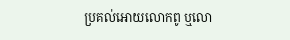ប្រគល់អោយលោកពូ ឬលោ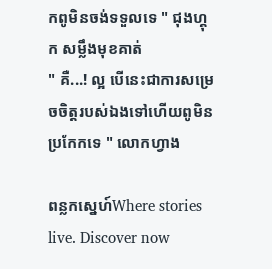កពូមិនចង់ទទួលទេ " ជុងហ្គុក សម្លឹងមុខគាត់
" គឺ...! ល្អ បើនេះជាការសម្រេចចិត្តរបស់ឯងទៅហើយពូមិនប្រកែកទេ " លោកហ្វាង

ពន្លកស្នេហ៍Where stories live. Discover now